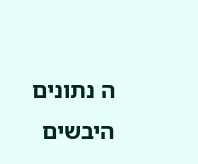ה נתונים היבשים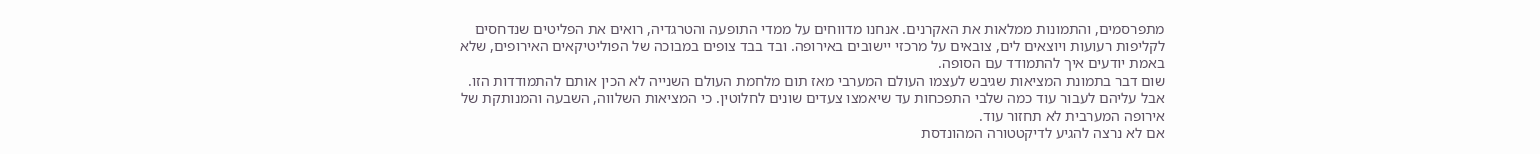מתפרסמים, והתמונות ממלאות את האקרנים. אנחנו מדווחים על ממדי התופעה והטרגדיה, רואים את הפליטים שנדחסים לקליפות רעועות ויוצאים לים, צובאים על מרכזי יישובים באירופה. ובד בבד צופים במבוכה של הפוליטיקאים האירופים, שלא באמת יודעים איך להתמודד עם הסופה.
שום דבר בתמונת המציאות שגיבש לעצמו העולם המערבי מאז תום מלחמת העולם השנייה לא הכין אותם להתמודדות הזו. אבל עליהם לעבור עוד כמה שלבי התפכחות עד שיאמצו צעדים שונים לחלוטין. כי המציאות השלווה, השבעה והמנותקת של אירופה המערבית לא תחזור עוד.
אם לא נרצה להגיע לדיקטטורה המהונדסת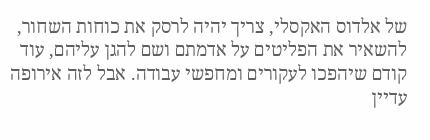של אלדוס האקסלי, צריך יהיה לרסק את כוחות השחור, להשאיר את הפליטים על אדמתם ושם להגן עליהם, עוד קודם שיהפכו לעקורים ומחפשי עבודה. אבל לזה אירופה עדיין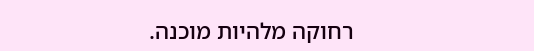רחוקה מלהיות מוכנה.